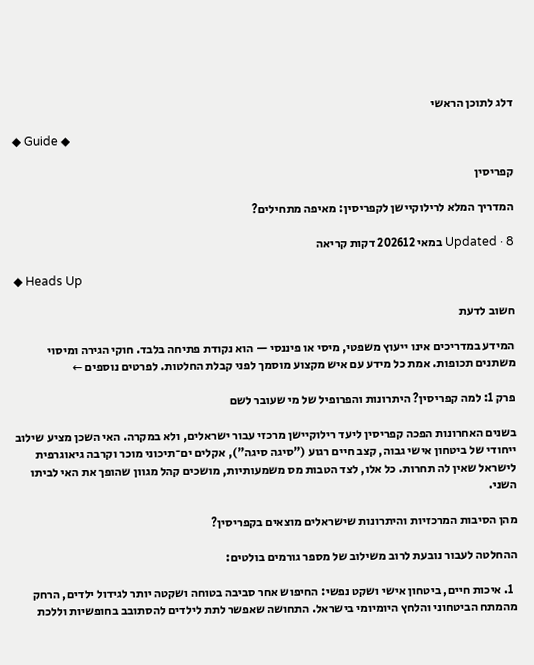דלג לתוכן הראשי

◆ Guide ◆

קפריסין

המדריך המלא לרילוקיישן לקפריסין: מאיפה מתחילים?

Updated · 8 במאי 202612 דקות קריאה

◆ Heads Up

חשוב לדעת

המידע במדריכים אינו ייעוץ משפטי, מיסי או פיננסי — הוא נקודת פתיחה בלבד. חוקי הגירה ומיסוי משתנים תכופות. אמת כל מידע עם איש מקצוע מוסמך לפני קבלת החלטות. לפרטים נוספים ←

פרק 1: למה קפריסין? היתרונות והפרופיל של מי שעובר לשם

בשנים האחרונות הפכה קפריסין ליעד רילוקיישן מרכזי עבור ישראלים, ולא במקרה. האי השכן מציע שילוב ייחודי של ביטחון אישי גבוה, קצב חיים רגוע ("סיגה סיגה"), אקלים ים־תיכוני מוכר וקרבה גיאוגרפית לישראל שאין לה תחרות. כל אלו, לצד הטבות מס משמעותיות, מושכים קהל מגוון שהופך את האי לביתו השני.

מהן הסיבות המרכזיות והיתרונות שישראלים מוצאים בקפריסין?

ההחלטה לעבור נובעת לרוב משילוב של מספר גורמים בולטים:

  1. איכות חיים, ביטחון אישי ושקט נפשי: החיפוש אחר סביבה בטוחה ושקטה יותר לגידול ילדים, הרחק מהמתח הביטחוני והלחץ היומיומי בישראל. התחושה שאפשר לתת לילדים להסתובב בחופשיות וללכת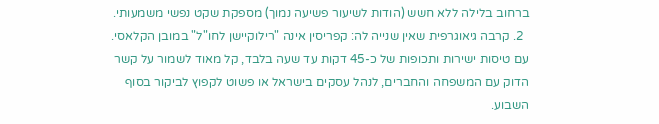ברחוב בלילה ללא חשש (הודות לשיעור פשיעה נמוך) מספקת שקט נפשי משמעותי.
  2. קרבה גיאוגרפית שאין שנייה לה: קפריסין אינה "רילוקיישן לחו"ל" במובן הקלאסי. עם טיסות ישירות ותכופות של כ-45 דקות עד שעה בלבד, קל מאוד לשמור על קשר הדוק עם המשפחה והחברים, לנהל עסקים בישראל או פשוט לקפוץ לביקור בסוף השבוע.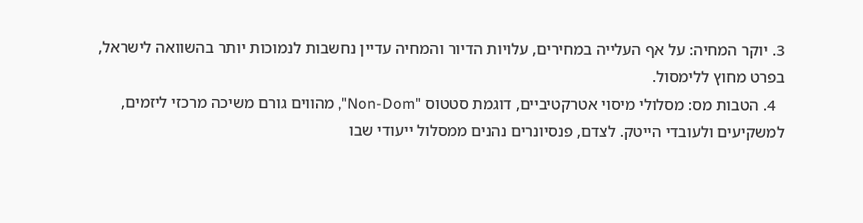3. יוקר המחיה: על אף העלייה במחירים, עלויות הדיור והמחיה עדיין נחשבות לנמוכות יותר בהשוואה לישראל, בפרט מחוץ ללימסול.
  4. הטבות מס: מסלולי מיסוי אטרקטיביים, דוגמת סטטוס "Non-Dom", מהווים גורם משיכה מרכזי ליזמים, למשקיעים ולעובדי הייטק. לצדם, פנסיונרים נהנים ממסלול ייעודי שבו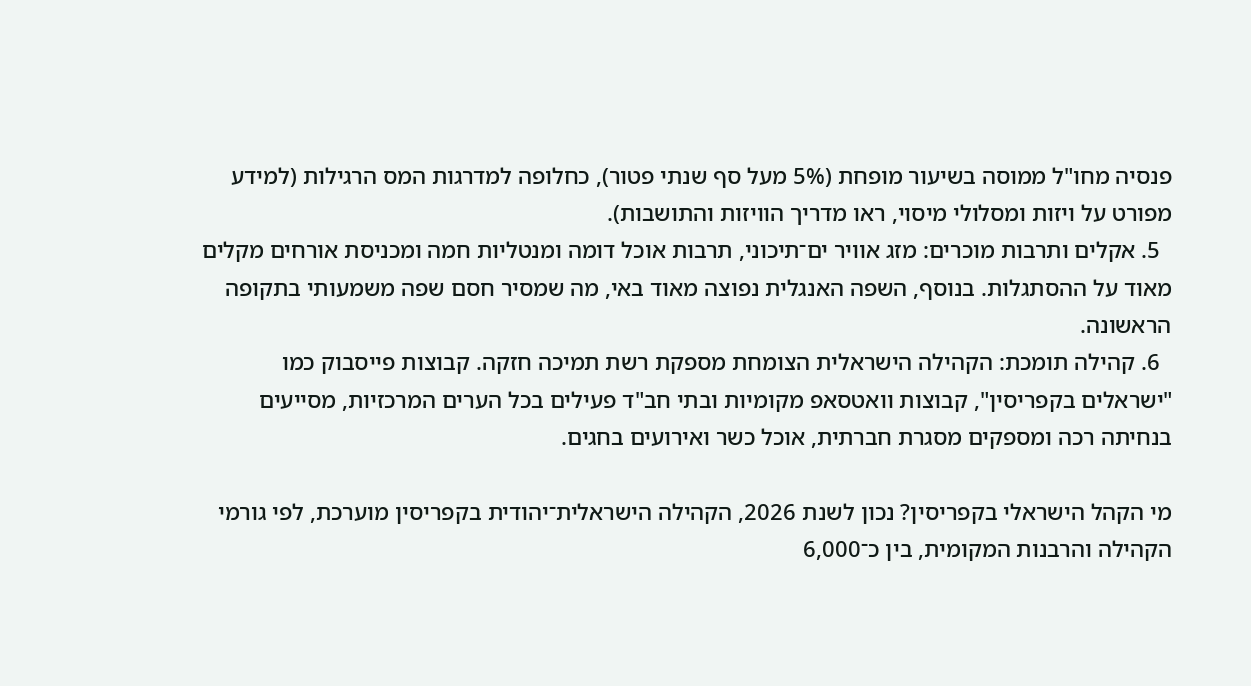פנסיה מחו"ל ממוסה בשיעור מופחת (5% מעל סף שנתי פטור), כחלופה למדרגות המס הרגילות (למידע מפורט על ויזות ומסלולי מיסוי, ראו מדריך הוויזות והתושבות).
  5. אקלים ותרבות מוכרים: מזג אוויר ים־תיכוני, תרבות אוכל דומה ומנטליות חמה ומכניסת אורחים מקלים מאוד על ההסתגלות. בנוסף, השפה האנגלית נפוצה מאוד באי, מה שמסיר חסם שפה משמעותי בתקופה הראשונה.
  6. קהילה תומכת: הקהילה הישראלית הצומחת מספקת רשת תמיכה חזקה. קבוצות פייסבוק כמו "ישראלים בקפריסין", קבוצות וואטסאפ מקומיות ובתי חב"ד פעילים בכל הערים המרכזיות, מסייעים בנחיתה רכה ומספקים מסגרת חברתית, אוכל כשר ואירועים בחגים.

מי הקהל הישראלי בקפריסין? נכון לשנת 2026, הקהילה הישראלית־יהודית בקפריסין מוערכת, לפי גורמי הקהילה והרבנות המקומית, בין כ־6,000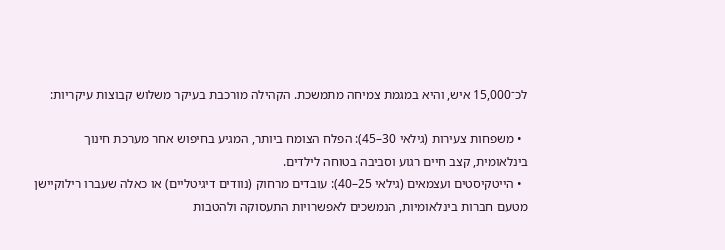לכ־15,000 איש, והיא במגמת צמיחה מתמשכת. הקהילה מורכבת בעיקר משלוש קבוצות עיקריות:

  • משפחות צעירות (גילאי 30–45): הפלח הצומח ביותר, המגיע בחיפוש אחר מערכת חינוך בינלאומית, קצב חיים רגוע וסביבה בטוחה לילדים.
  • הייטקיסטים ועצמאים (גילאי 25–40): עובדים מרחוק (נוודים דיגיטליים) או כאלה שעברו רילוקיישן מטעם חברות בינלאומיות, הנמשכים לאפשרויות התעסוקה ולהטבות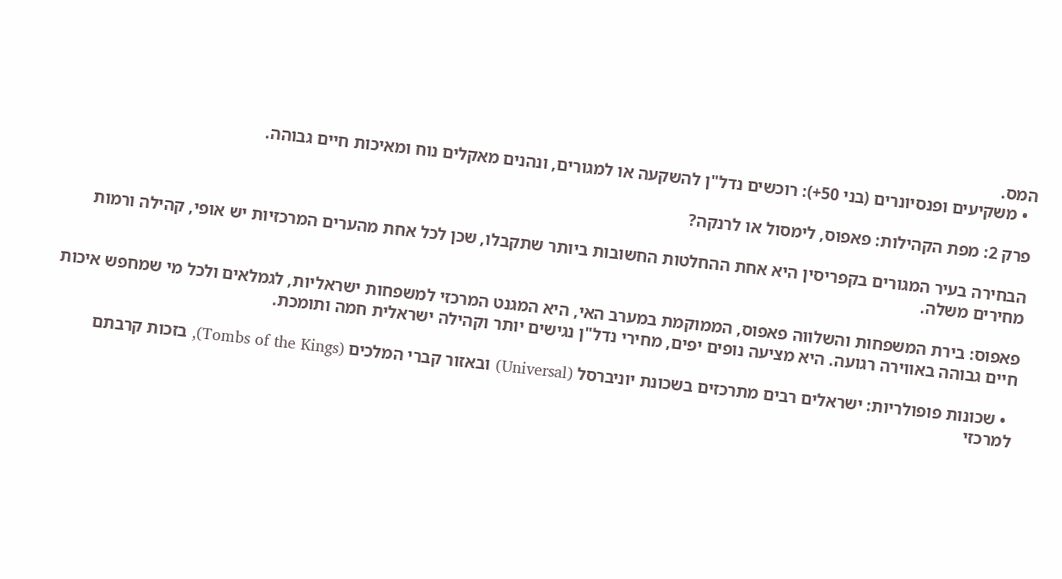המס.
  • משקיעים ופנסיונרים (בני 50+): רוכשים נדל"ן להשקעה או למגורים, ונהנים מאקלים נוח ומאיכות חיים גבוהה.

פרק 2: מפת הקהילות: פאפוס, לימסול או לרנקה?

הבחירה בעיר המגורים בקפריסין היא אחת ההחלטות החשובות ביותר שתקבלו, שכן לכל אחת מהערים המרכזיות יש אופי, קהילה ורמות מחירים משלה.

פאפוס: בירת המשפחות והשלווה פאפוס, הממוקמת במערב האי, היא המגנט המרכזי למשפחות ישראליות, לגמלאים ולכל מי שמחפש איכות חיים גבוהה באווירה רגועה. היא מציעה נופים יפים, מחירי נדל"ן נגישים יותר וקהילה ישראלית חמה ותומכת.

  • שכונות פופולריות: ישראלים רבים מתרכזים בשכונת יוניברסל (Universal) ובאזור קברי המלכים (Tombs of the Kings), בזכות קרבתם למרכזי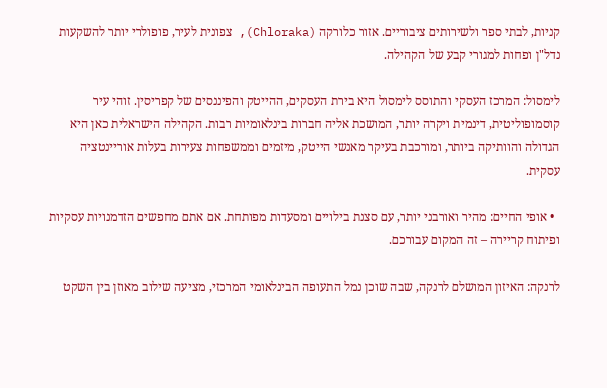קניות, לבתי ספר ולשירותים ציבוריים. אזור כלורקה (Chloraka), צפונית לעיר, פופולרי יותר להשקעות נדל"ן ופחות למגורי קבע של הקהילה.

לימסול: המרכז העסקי והתוסס לימסול היא בירת העסקים, ההייטק והפיננסים של קפריסין. זוהי עיר קוסמופוליטית, דינמית ויקרה יותר, המושכת אליה חברות בינלאומיות רבות. הקהילה הישראלית כאן היא הגדולה והוותיקה ביותר, ומורכבת בעיקר מאנשי הייטק, מיזמים וממשפחות צעירות בעלות אוריינטציה עסקית.

  • אופי החיים: מהיר ואורבני יותר, עם סצנת בילויים ומסעדות מפותחת. אם אתם מחפשים הזדמנויות עסקיות ופיתוח קריירה – זה המקום עבורכם.

לרנקה: האיזון המושלם לרנקה, שבה שוכן נמל התעופה הבינלאומי המרכזי, מציעה שילוב מאוזן בין השקט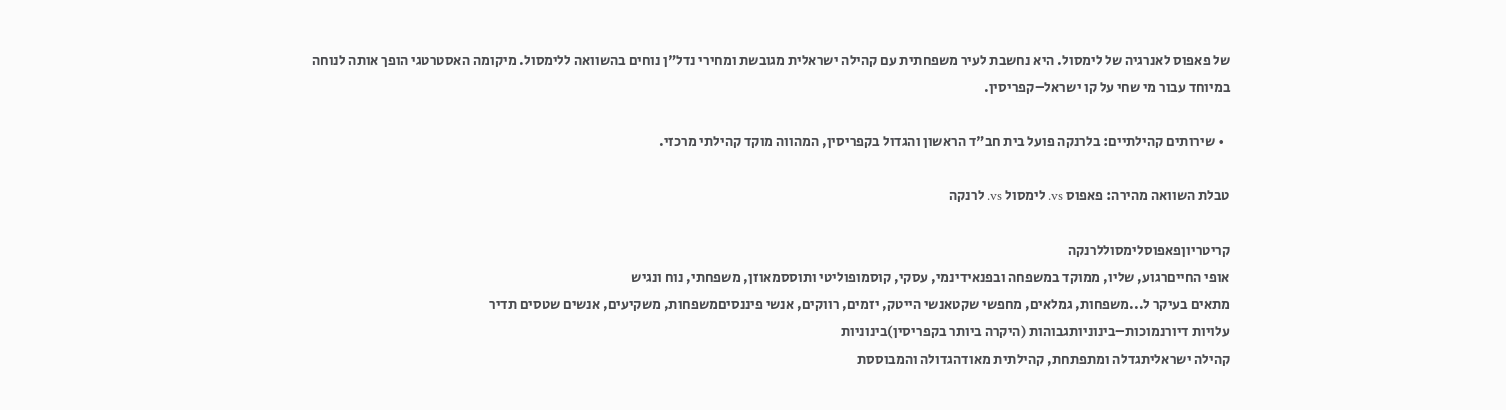של פאפוס לאנרגיה של לימסול. היא נחשבת לעיר משפחתית עם קהילה ישראלית מגובשת ומחירי נדל"ן נוחים בהשוואה ללימסול. מיקומה האסטרטגי הופך אותה לנוחה במיוחד עבור מי שחי על קו ישראל–קפריסין.

  • שירותים קהילתיים: בלרנקה פועל בית חב"ד הראשון והגדול בקפריסין, המהווה מוקד קהילתי מרכזי.

טבלת השוואה מהירה: פאפוס vs. לימסול vs. לרנקה

קריטריוןפאפוסלימסוללרנקה
אופי החייםרגוע, שליו, ממוקד במשפחה ובפנאידינמי, עסקי, קוסמופוליטי ותוססמאוזן, משפחתי, נוח ונגיש
מתאים בעיקר ל...משפחות, גמלאים, מחפשי שקטאנשי הייטק, יזמים, רווקים, אנשי פיננסיםמשפחות, משקיעים, אנשים שטסים תדיר
עלויות דיורנמוכות–בינוניותגבוהות (היקרה ביותר בקפריסין)בינוניות
קהילה ישראליתגדלה ומתפתחת, קהילתית מאודהגדולה והמבוססת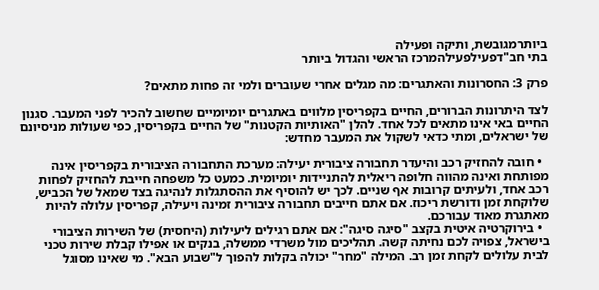ביותרמגובשת, ותיקה ופעילה
בתי חב"דפעילפעילהמרכז הראשי והגדול ביותר

פרק 3: החסרונות והאתגרים: מה מגלים אחרי שעוברים ולמי זה פחות מתאים?

לצד היתרונות הברורים, החיים בקפריסין מלווים באתגרים יומיומיים שחשוב להכיר לפני המעבר. סגנון החיים באי אינו מתאים לכל אחד. להלן "האותיות הקטנות" של החיים בקפריסין, כפי שעולות מניסיונם של ישראלים, ומתי כדאי לשקול את המעבר מחדש:

  • חובה להחזיק רכב והיעדר תחבורה ציבורית יעילה: מערכת התחבורה הציבורית בקפריסין אינה מפותחת ואינה מהווה חלופה ריאלית להתניידות יומיומית. כמעט כל משפחה חייבת להחזיק לפחות רכב אחד, ולעיתים קרובות אף שניים. לכך יש להוסיף את ההסתגלות לנהיגה בצד שמאל של הכביש, שלוקחת זמן ודורשת ריכוז. אם אתם חייבים תחבורה ציבורית זמינה ויעילה, קפריסין עלולה להיות מאתגרת מאוד עבורכם.
  • בירוקרטיה איטית בקצב "סיגה סיגה": אם אתם רגילים ליעילות (היחסית) של השירות הציבורי בישראל, צפויה לכם נחיתה קשה. תהליכים מול משרדי ממשלה, בנקים או אפילו קבלת שירות טכני לבית עלולים לקחת זמן רב. המילה "מחר" יכולה בקלות להפוך ל"שבוע הבא". מי שאינו מסוגל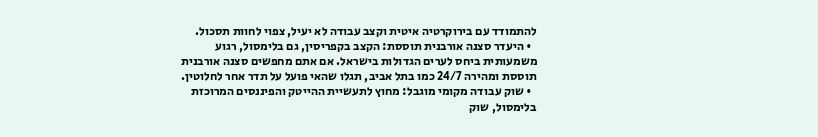להתמודד עם בירוקרטיה איטית וקצב עבודה לא יעיל, צפוי לחוות תסכול.
  • היעדר סצנה אורבנית תוססת: הקצב בקפריסין, גם בלימסול, רגוע משמעותית ביחס לערים הגדולות בישראל. אם אתם מחפשים סצנה אורבנית תוססת ומהירה 24/7 כמו בתל אביב, תגלו שהאי פועל על תדר אחר לחלוטין.
  • שוק עבודה מקומי מוגבל: מחוץ לתעשיית ההייטק והפיננסים המרוכזת בלימסול, שוק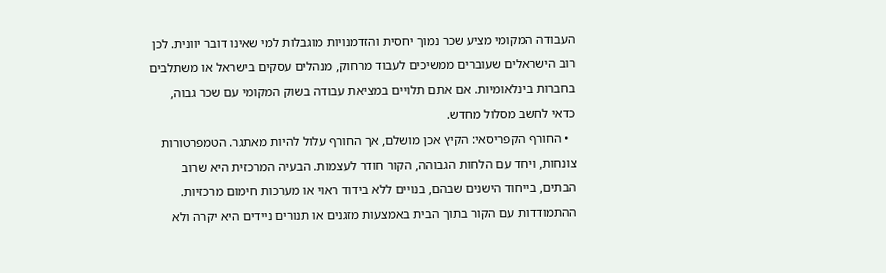העבודה המקומי מציע שכר נמוך יחסית והזדמנויות מוגבלות למי שאינו דובר יוונית. לכן רוב הישראלים שעוברים ממשיכים לעבוד מרחוק, מנהלים עסקים בישראל או משתלבים בחברות בינלאומיות. אם אתם תלויים במציאת עבודה בשוק המקומי עם שכר גבוה, כדאי לחשב מסלול מחדש.
  • החורף הקפריסאי: הקיץ אכן מושלם, אך החורף עלול להיות מאתגר. הטמפרטורות צונחות, ויחד עם הלחות הגבוהה, הקור חודר לעצמות. הבעיה המרכזית היא שרוב הבתים, בייחוד הישנים שבהם, בנויים ללא בידוד ראוי או מערכות חימום מרכזיות. ההתמודדות עם הקור בתוך הבית באמצעות מזגנים או תנורים ניידים היא יקרה ולא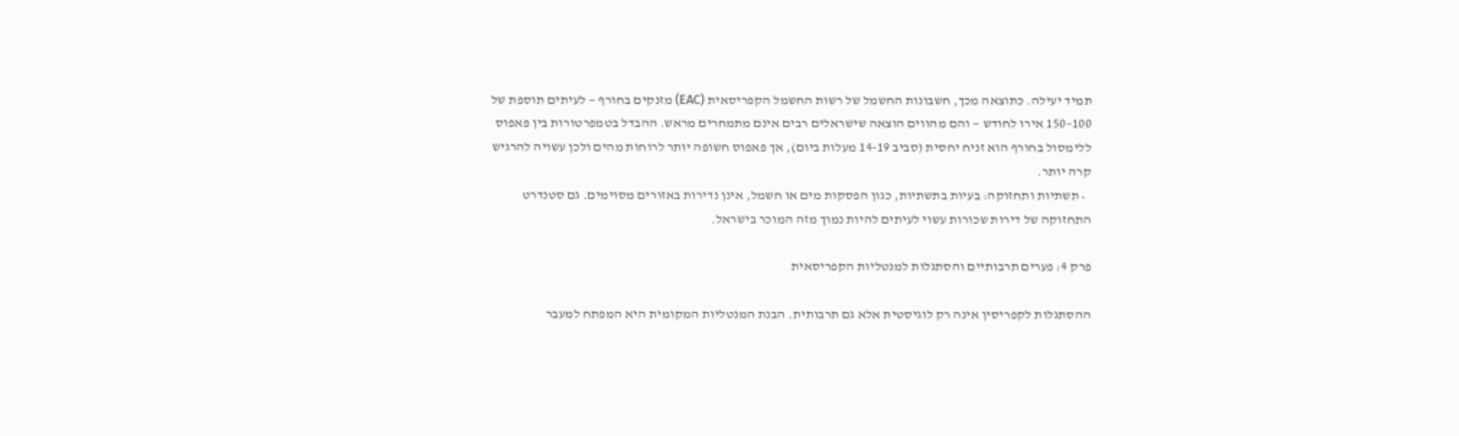תמיד יעילה. כתוצאה מכך, חשבונות החשמל של רשות החשמל הקפריסאית (EAC) מזנקים בחורף — לעיתים תוספת של 100–150 אירו לחודש — והם מהווים הוצאה שישראלים רבים אינם מתמחרים מראש. ההבדל בטמפרטורות בין פאפוס ללימסול בחורף הוא זניח יחסית (סביב 14-19 מעלות ביום), אך פאפוס חשופה יותר לרוחות מהים ולכן עשויה להרגיש קרה יותר.
  • תשתיות ותחזוקה: בעיות בתשתיות, כגון הפסקות מים או חשמל, אינן נדירות באזורים מסוימים. גם סטנדרט התחזוקה של דירות שכורות עשוי לעיתים להיות נמוך מזה המוכר בישראל.

פרק 4: פערים תרבותיים והסתגלות למנטליות הקפריסאית

ההסתגלות לקפריסין אינה רק לוגיסטית אלא גם תרבותית. הבנת המנטליות המקומית היא המפתח למעבר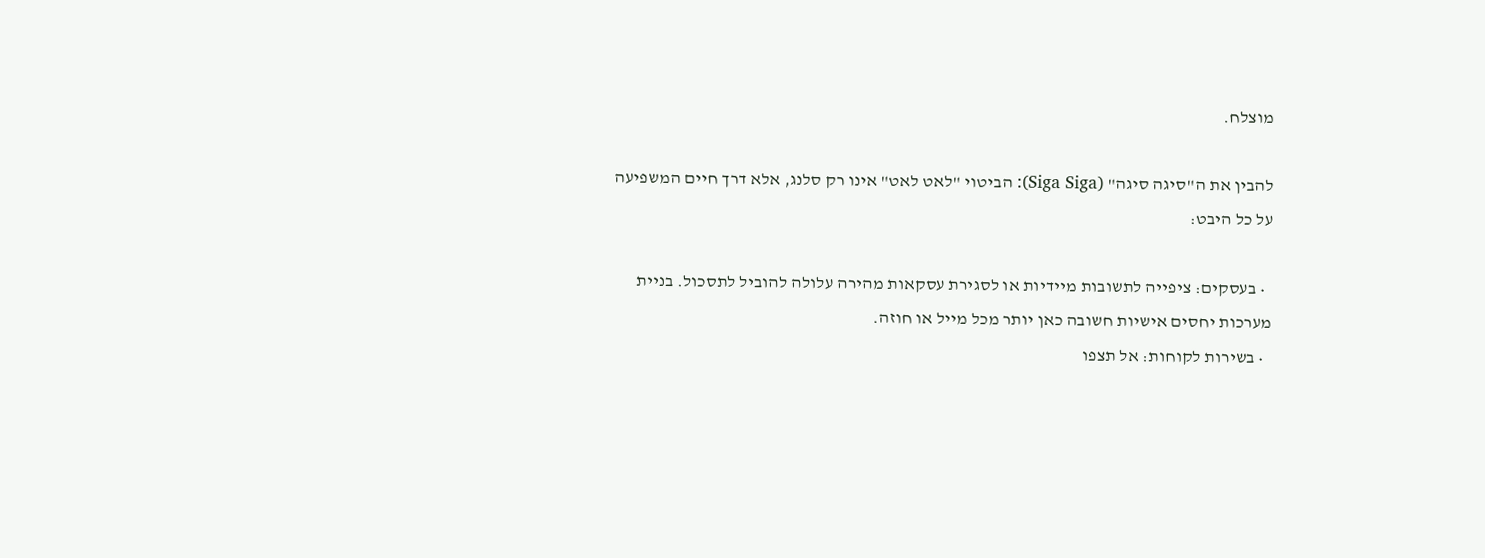מוצלח.

להבין את ה"סיגה סיגה" (Siga Siga): הביטוי "לאט לאט" אינו רק סלנג, אלא דרך חיים המשפיעה על כל היבט:

  • בעסקים: ציפייה לתשובות מיידיות או לסגירת עסקאות מהירה עלולה להוביל לתסכול. בניית מערכות יחסים אישיות חשובה כאן יותר מכל מייל או חוזה.
  • בשירות לקוחות: אל תצפו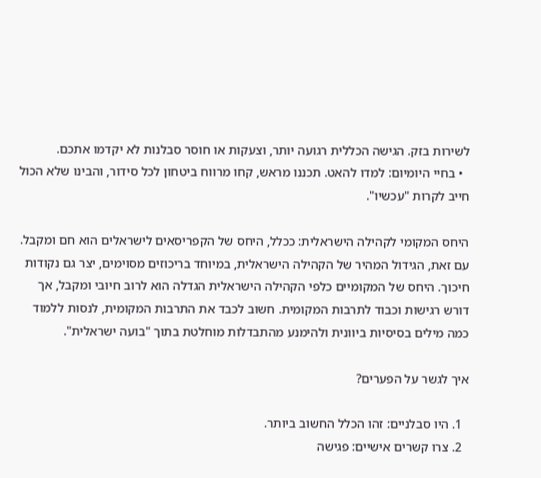לשירות בזק. הגישה הכללית רגועה יותר, וצעקות או חוסר סבלנות לא יקדמו אתכם.
  • בחיי היומיום: למדו להאט. תכננו מראש, קחו מרווח ביטחון לכל סידור, והבינו שלא הכול חייב לקרות "עכשיו".

היחס המקומי לקהילה הישראלית: ככלל, היחס של הקפריסאים לישראלים הוא חם ומקבל. עם זאת, הגידול המהיר של הקהילה הישראלית, במיוחד בריכוזים מסוימים, יצר גם נקודות חיכוך. היחס של המקומיים כלפי הקהילה הישראלית הגדלה הוא לרוב חיובי ומקבל, אך דורש רגישות וכבוד לתרבות המקומית. חשוב לכבד את התרבות המקומית, לנסות ללמוד כמה מילים בסיסיות ביוונית ולהימנע מהתבדלות מוחלטת בתוך "בועה ישראלית".

איך לגשר על הפערים?

  1. היו סבלניים: זהו הכלל החשוב ביותר.
  2. צרו קשרים אישיים: פגישה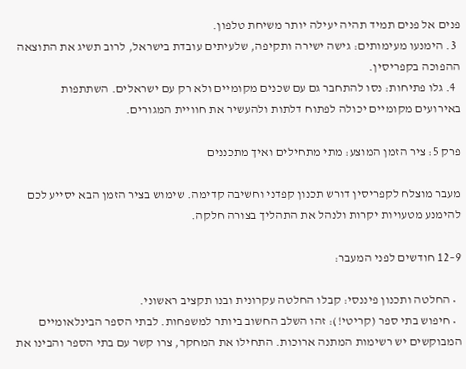פנים אל פנים תמיד תהיה יעילה יותר משיחת טלפון.
  3. הימנעו מעימותים: גישה ישירה ותקיפה, שלעיתים עובדת בישראל, לרוב תשיג את התוצאה ההפוכה בקפריסין.
  4. גלו פתיחות: נסו להתחבר גם עם שכנים מקומיים ולא רק עם ישראלים. השתתפות באירועים מקומיים יכולה לפתוח דלתות ולהעשיר את חוויית המגורים.

פרק 5: ציר הזמן המוצע: מתי מתחילים ואיך מתכננים

מעבר מוצלח לקפריסין דורש תכנון קפדני וחשיבה קדימה. שימוש בציר הזמן הבא יסייע לכם להימנע מטעויות יקרות ולנהל את התהליך בצורה חלקה.

9–12 חודשים לפני המעבר:

  • החלטה ותכנון פיננסי: קבלו החלטה עקרונית ובנו תקציב ראשוני.
  • חיפוש בתי ספר (קריטי!): זהו השלב החשוב ביותר למשפחות. לבתי הספר הבינלאומיים המבוקשים יש רשימות המתנה ארוכות. התחילו את המחקר, צרו קשר עם בתי הספר והבינו את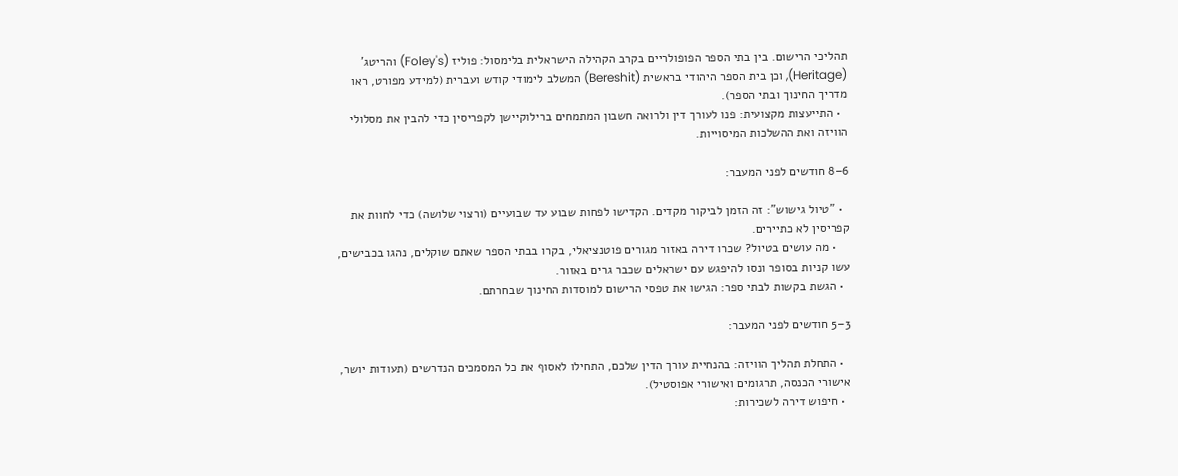תהליכי הרישום. בין בתי הספר הפופולריים בקרב הקהילה הישראלית בלימסול: פוליז (Foley's) והריטג' (Heritage), וכן בית הספר היהודי בראשית (Bereshit) המשלב לימודי קודש ועברית (למידע מפורט, ראו מדריך החינוך ובתי הספר).
  • התייעצות מקצועית: פנו לעורך דין ולרואה חשבון המתמחים ברילוקיישן לקפריסין כדי להבין את מסלולי הוויזה ואת ההשלכות המיסוייות.

6–8 חודשים לפני המעבר:

  • "טיול גישוש": זה הזמן לביקור מקדים. הקדישו לפחות שבוע עד שבועיים (ורצוי שלושה) כדי לחוות את קפריסין לא כתיירים.
    • מה עושים בטיול? שכרו דירה באזור מגורים פוטנציאלי, בקרו בבתי הספר שאתם שוקלים, נהגו בכבישים, עשו קניות בסופר ונסו להיפגש עם ישראלים שכבר גרים באזור.
  • הגשת בקשות לבתי ספר: הגישו את טפסי הרישום למוסדות החינוך שבחרתם.

3–5 חודשים לפני המעבר:

  • התחלת תהליך הוויזה: בהנחיית עורך הדין שלכם, התחילו לאסוף את כל המסמכים הנדרשים (תעודות יושר, אישורי הכנסה, תרגומים ואישורי אפוסטיל).
  • חיפוש דירה לשכירות: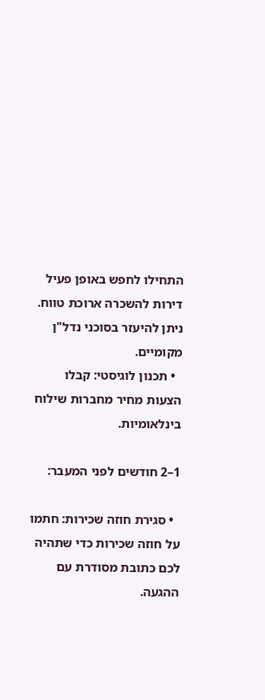התחילו לחפש באופן פעיל דירות להשכרה ארוכת טווח. ניתן להיעזר בסוכני נדל"ן מקומיים.
  • תכנון לוגיסטי: קבלו הצעות מחיר מחברות שילוח בינלאומיות.

1–2 חודשים לפני המעבר:

  • סגירת חוזה שכירות: חתמו על חוזה שכירות כדי שתהיה לכם כתובת מסודרת עם ההגעה.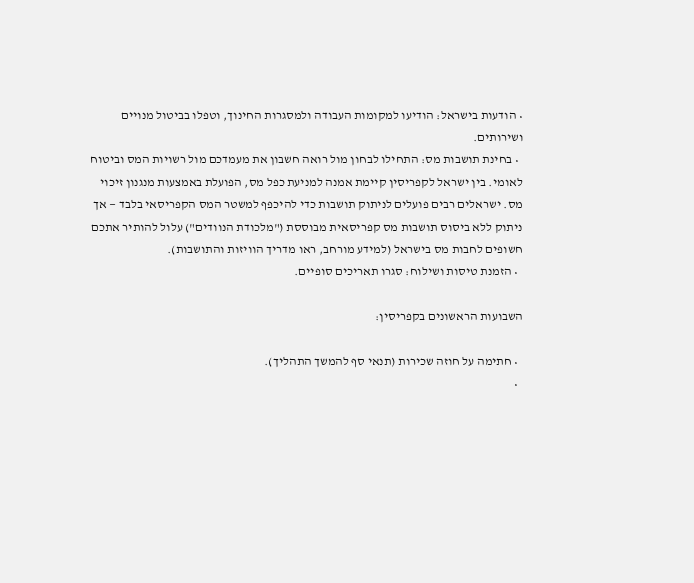• הודעות בישראל: הודיעו למקומות העבודה ולמסגרות החינוך, וטפלו בביטול מנויים ושירותים.
  • בחינת תושבות מס: התחילו לבחון מול רואה חשבון את מעמדכם מול רשויות המס וביטוח לאומי. בין ישראל לקפריסין קיימת אמנה למניעת כפל מס, הפועלת באמצעות מנגנון זיכוי מס. ישראלים רבים פועלים לניתוק תושבות כדי להיכפף למשטר המס הקפריסאי בלבד — אך ניתוק ללא ביסוס תושבות מס קפריסאית מבוססת ("מלכודת הנוודים") עלול להותיר אתכם חשופים לחבות מס בישראל (למידע מורחב, ראו מדריך הוויזות והתושבות).
  • הזמנת טיסות ושילוח: סגרו תאריכים סופיים.

השבועות הראשונים בקפריסין:

  • חתימה על חוזה שכירות (תנאי סף להמשך התהליך).
  •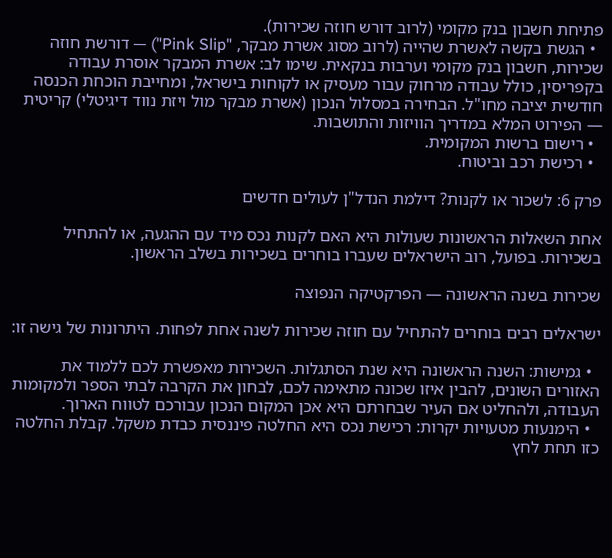פתיחת חשבון בנק מקומי (לרוב דורש חוזה שכירות).
  • הגשת בקשה לאשרת שהייה (לרוב מסוג אשרת מבקר, "Pink Slip") — דורשת חוזה שכירות, חשבון בנק מקומי וערבות בנקאית. שימו לב: אשרת המבקר אוסרת עבודה בקפריסין, כולל עבודה מרחוק עבור מעסיק או לקוחות בישראל, ומחייבת הוכחת הכנסה חודשית יציבה מחו"ל. הבחירה במסלול הנכון (אשרת מבקר מול ויזת נווד דיגיטלי) קריטית — הפירוט המלא במדריך הוויזות והתושבות.
  • רישום ברשות המקומית.
  • רכישת רכב וביטוח.

פרק 6: לשכור או לקנות? דילמת הנדל"ן לעולים חדשים

אחת השאלות הראשונות שעולות היא האם לקנות נכס מיד עם ההגעה, או להתחיל בשכירות. בפועל, רוב הישראלים שעברו בוחרים בשכירות בשלב הראשון.

שכירות בשנה הראשונה — הפרקטיקה הנפוצה

ישראלים רבים בוחרים להתחיל עם חוזה שכירות לשנה אחת לפחות. היתרונות של גישה זו:

  • גמישות: השנה הראשונה היא שנת הסתגלות. השכירות מאפשרת לכם ללמוד את האזורים השונים, להבין איזו שכונה מתאימה לכם, לבחון את הקרבה לבתי הספר ולמקומות העבודה, ולהחליט אם העיר שבחרתם היא אכן המקום הנכון עבורכם לטווח הארוך.
  • הימנעות מטעויות יקרות: רכישת נכס היא החלטה פיננסית כבדת משקל. קבלת החלטה כזו תחת לחץ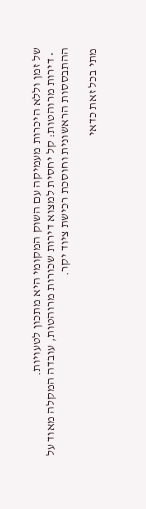של זמן וללא היכרות מעמיקה עם השוק המקומי היא מתכון לטעויות.
  • דירות מרוהטות: קל יחסית למצוא דירות שכורות מרוהטות, עובדה המקלה מאוד על ההתבססות הראשונית וחוסכת רכישת ציוד יקר.

מתי בכל זאת כדאי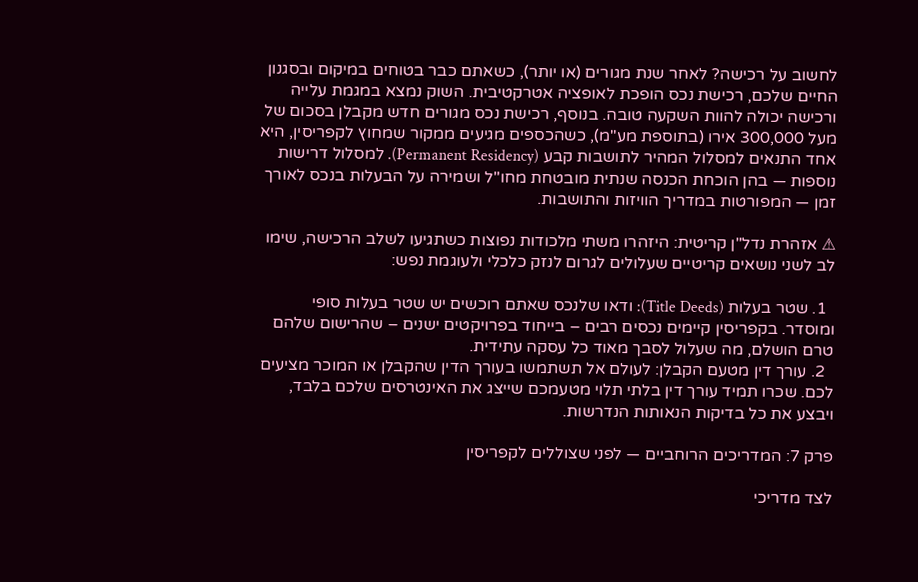לחשוב על רכישה? לאחר שנת מגורים (או יותר), כשאתם כבר בטוחים במיקום ובסגנון החיים שלכם, רכישת נכס הופכת לאופציה אטרקטיבית. השוק נמצא במגמת עלייה ורכישה יכולה להוות השקעה טובה. בנוסף, רכישת נכס מגורים חדש מקבלן בסכום של מעל 300,000 אירו (בתוספת מע"מ), כשהכספים מגיעים ממקור שמחוץ לקפריסין, היא אחד התנאים למסלול המהיר לתושבות קבע (Permanent Residency). למסלול דרישות נוספות — בהן הוכחת הכנסה שנתית מובטחת מחו"ל ושמירה על הבעלות בנכס לאורך זמן — המפורטות במדריך הוויזות והתושבות.

⚠ אזהרת נדל"ן קריטית: היזהרו משתי מלכודות נפוצות כשתגיעו לשלב הרכישה, שימו לב לשני נושאים קריטיים שעלולים לגרום לנזק כלכלי ולעוגמת נפש:

  1. שטר בעלות (Title Deeds): ודאו שלנכס שאתם רוכשים יש שטר בעלות סופי ומוסדר. בקפריסין קיימים נכסים רבים – בייחוד בפרויקטים ישנים – שהרישום שלהם טרם הושלם, מה שעלול לסבך מאוד כל עסקה עתידית.
  2. עורך דין מטעם הקבלן: לעולם אל תשתמשו בעורך הדין שהקבלן או המוכר מציעים לכם. שכרו תמיד עורך דין בלתי תלוי מטעמכם שייצג את האינטרסים שלכם בלבד, ויבצע את כל בדיקות הנאותות הנדרשות.

פרק 7: המדריכים הרוחביים — לפני שצוללים לקפריסין

לצד מדריכי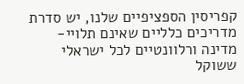קפריסין הספציפיים שלנו, יש סדרת מדריכים כלליים שאינם תלויי-מדינה ורלוונטיים לכל ישראלי ששוקל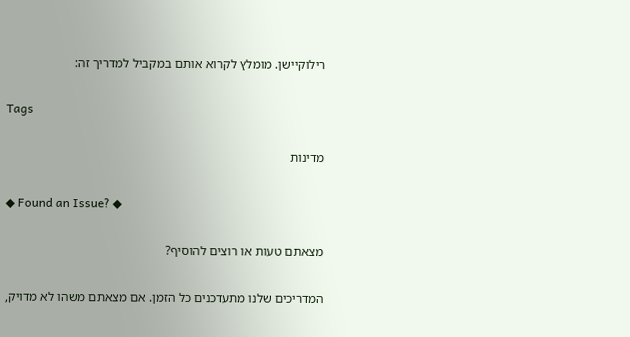רילוקיישן. מומלץ לקרוא אותם במקביל למדריך זה:

Tags

מדינות

◆ Found an Issue? ◆

מצאתם טעות או רוצים להוסיף?

המדריכים שלנו מתעדכנים כל הזמן. אם מצאתם משהו לא מדויק,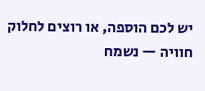יש לכם הוספה, או רוצים לחלוק חוויה — נשמח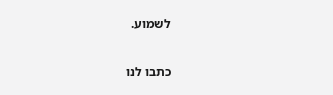לשמוע.

כתבו לנו